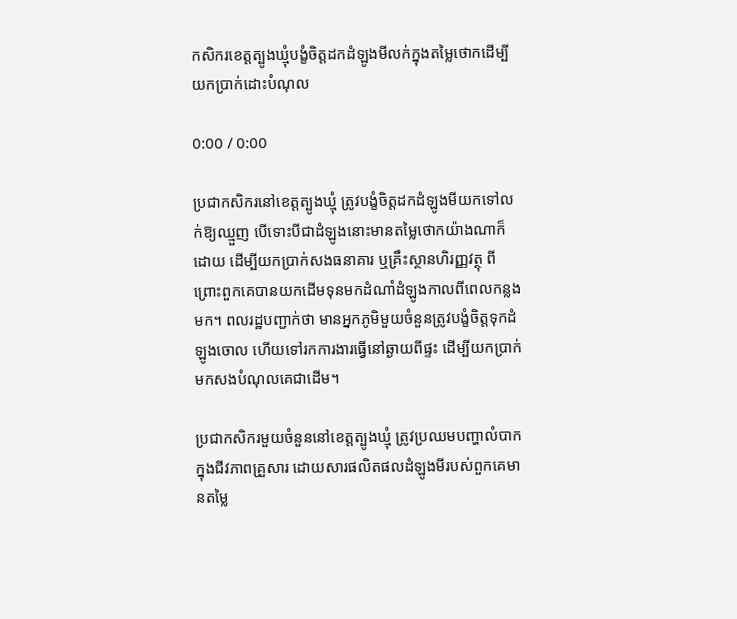កសិករខេត្តត្បូងឃ្មុំបង្ខំចិត្តដកដំឡូងមីលក់ក្នុងតម្លៃថោកដើម្បីយកប្រាក់ដោះបំណុល

0:00 / 0:00

ប្រជាកសិករនៅខេត្តត្បូងឃ្មុំ ត្រូវបង្ខំចិត្តដកដំឡូងមីយកទៅលក់ឱ្យឈ្មួញ បើទោះបីជាដំឡូងនោះមានតម្លៃថោកយ៉ាងណាក៏ដោយ ដើម្បីយកប្រាក់សងធនាគារ ឬគ្រឹះស្ថានហិរញ្ញវត្ថុ ពីព្រោះពួកគេបានយកដើមទុនមកដំណាំដំឡូងកាលពីពេលកន្លងមក។ ពលរដ្ឋបញ្ជាក់ថា មានអ្នកភូមិមួយចំនួនត្រូវបង្ខំចិត្តទុកដំឡូងចោល ហើយទៅរកការងារធ្វើនៅឆ្ងាយពីផ្ទះ ដើម្បីយកប្រាក់មកសងបំណុលគេជាដើម។

ប្រជាកសិករមួយចំនួននៅខេត្តត្បូងឃ្មុំ ត្រូវប្រឈមបញ្ហាលំបាកក្នុងជីវភាពគ្រួសារ ដោយសារផលិតផលដំឡូងមីរបស់ពួកគេមានតម្លៃ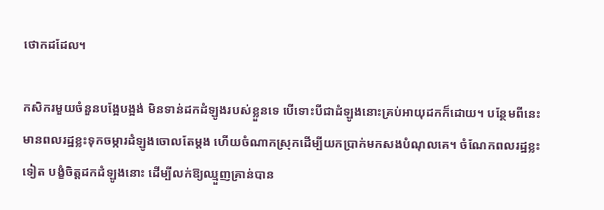ថោកដដែល។

កសិករមួយចំនួនបង្អែបង្អង់ មិនទាន់ដកដំឡូងរបស់ខ្លួនទេ បើទោះបីជាដំឡូងនោះគ្រប់អាយុដកក៏ដោយ។ បន្ថែមពីនេះ មានពលរដ្ឋខ្លះទុកចម្ការដំឡូងចោលតែម្ដង ហើយចំណាកស្រុកដើម្បីយកប្រាក់មកសងបំណុលគេ។ ចំណែកពលរដ្ឋខ្លះទៀត បង្ខំចិត្តដកដំឡូងនោះ ដើម្បីលក់ឱ្យឈ្មួញគ្រាន់បាន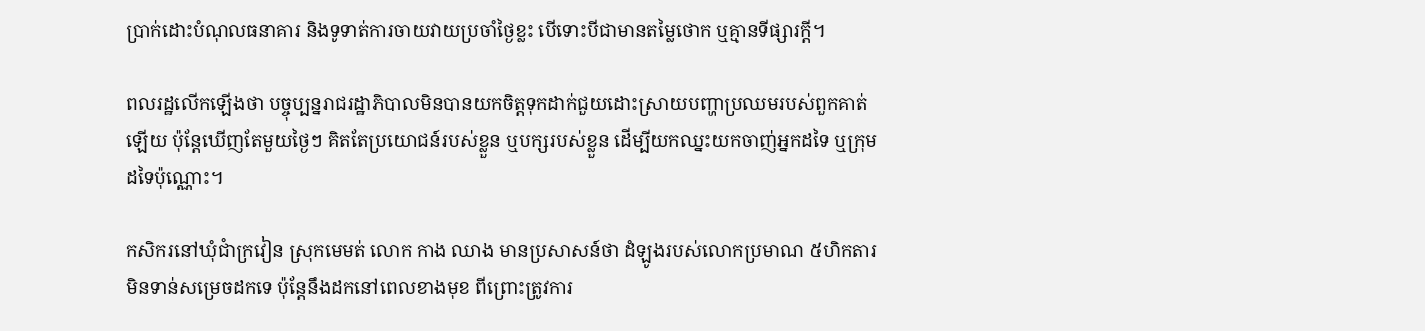ប្រាក់ដោះបំណុលធនាគារ និងទូទាត់ការចាយវាយប្រចាំថ្ងៃខ្លះ បើទោះបីជាមានតម្លៃថោក ឬគ្មានទីផ្សារក្តី។

ពលរដ្ឋលើកឡើងថា បច្ចុប្បន្នរាជរដ្ឋាភិបាលមិនបានយកចិត្តទុកដាក់ជួយដោះស្រាយបញ្ហាប្រឈមរបស់ពួកគាត់ឡើយ ប៉ុន្តែឃើញតែមួយថ្ងៃៗ គិតតែប្រយោជន៍របស់ខ្លួន ឬបក្សរបស់ខ្លួន ដើម្បីយកឈ្នះយកចាញ់អ្នកដទៃ ឬក្រុមដទៃប៉ុណ្ណោះ។

កសិករនៅឃុំជាំក្រវៀន ស្រុកមេមត់ លោក កាង ឈាង មានប្រសាសន៍ថា ដំឡូងរបស់លោកប្រមាណ ៥ហិកតារ មិនទាន់សម្រេចដកទេ ប៉ុន្តែនឹងដកនៅពេលខាងមុខ ពីព្រោះត្រូវការ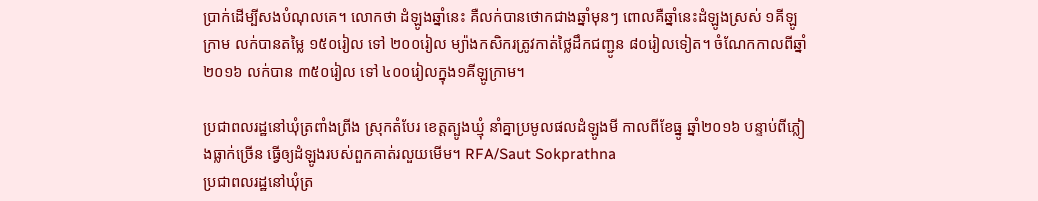ប្រាក់ដើម្បីសងបំណុលគេ។ លោកថា ដំឡូងឆ្នាំនេះ គឺលក់បានថោកជាងឆ្នាំមុនៗ ពោលគឺឆ្នាំនេះដំឡូងស្រស់ ១គីឡូក្រាម លក់បានតម្លៃ ១៥០រៀល ទៅ ២០០រៀល ម្យ៉ាងកសិករត្រូវកាត់ថ្លៃដឹកជញ្ជូន ៨០រៀលទៀត។ ចំណែកកាលពីឆ្នាំ២០១៦ លក់បាន ៣៥០រៀល ទៅ ៤០០រៀលក្នុង១គីឡូក្រាម។

ប្រជាពលរដ្ឋនៅឃុំត្រពាំងព្រីង ស្រុកតំបែរ ខេត្តត្បូងឃ្មុំ នាំគ្នាប្រមូលផលដំឡូងមី កាលពីខែធ្នូ ឆ្នាំ២០១៦ បន្ទាប់ពីភ្លៀងធ្លាក់ច្រើន ធ្វើឲ្យដំឡូងរបស់ពួកគាត់រលួយមើម។ RFA/Saut Sokprathna
ប្រជាពលរដ្ឋនៅឃុំត្រ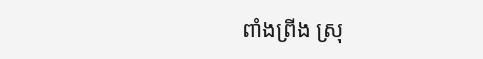ពាំងព្រីង ស្រុ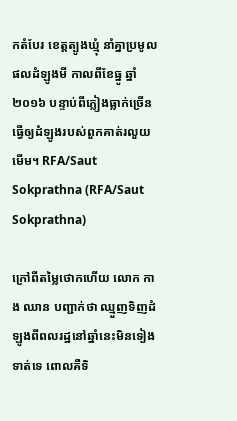កតំបែរ ខេត្តត្បូងឃ្មុំ នាំគ្នាប្រមូលផលដំឡូងមី កាលពីខែធ្នូ ឆ្នាំ២០១៦ បន្ទាប់ពីភ្លៀងធ្លាក់ច្រើន ធ្វើឲ្យដំឡូងរបស់ពួកគាត់រលួយមើម។ RFA/Saut Sokprathna (RFA/Saut Sokprathna)

ក្រៅពីតម្លៃថោកហើយ លោក កាង ឈាន បញ្ជាក់ថា ឈ្មួញទិញដំឡូងពីពលរដ្ឋនៅឆ្នាំនេះមិនទៀងទាត់ទេ ពោលគឺទិ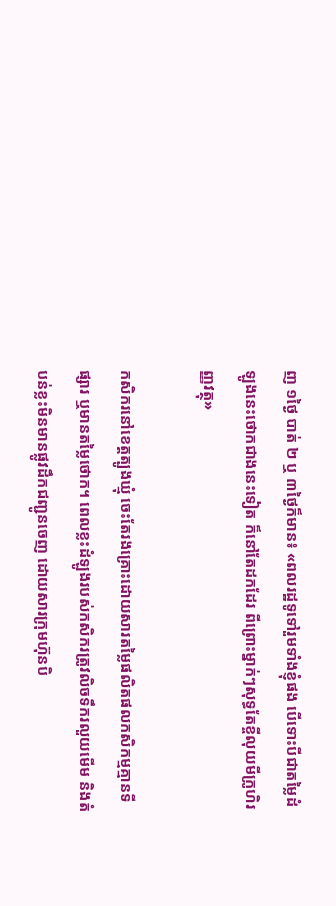ញ ១ថ្ងៃ បាត់ ២ ឬ ៣ថ្ងៃក៏មាន៖ «ពលរដ្ឋទូទៅរួមទាំងខ្ញុំផង បើទោះបីជាតម្លៃដំឡូងនេះថោកជាងនេះទៀត ក៏នៅតែដកដែរ ពីព្រោះម្នាក់ៗសុទ្ធតែខ្ចីលុយមីក្រូហិរញ្ញវត្ថុ»

កសិករនៅខេត្តត្បូងឃ្មុំ ចេះតែរងគ្រោះដោយសារតម្លៃផលិតផលកសិកម្មគ្មានទីផ្សារ ឬមានតម្លៃថោក។ ពេលខ្លះដំឡូងរបស់កសិករត្រូវលិចទឹករលួយមើម និងតំបន់ខ្លះមិនមានផ្លូវដឹកជញ្ជូនចេញ ដោយសារក្រុមហ៊ុនបិ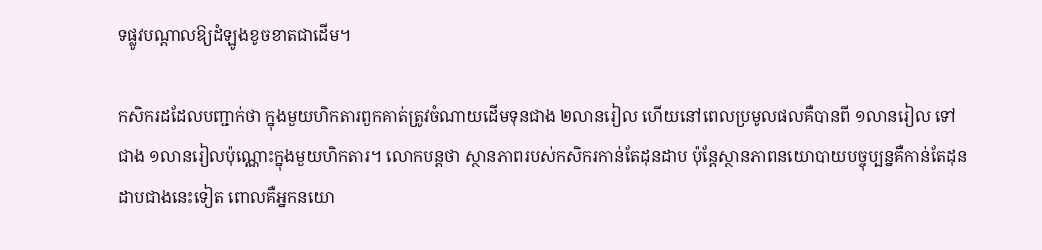ទផ្លូវបណ្ដាលឱ្យដំឡូងខូចខាតជាដើម។

កសិករដដែលបញ្ជាក់ថា ក្នុងមួយហិកតារពួកគាត់ត្រូវចំណាយដើមទុនជាង ២លានរៀល ហើយនៅពេលប្រមូលផលគឺបានពី ១លានរៀល ទៅ ជាង ១លានរៀលប៉ុណ្ណោះក្នុងមួយហិកតារ។ លោកបន្តថា ស្ថានភាពរបស់កសិករកាន់តែដុនដាប ប៉ុន្តែស្ថានភាពនយោបាយបច្ចុប្បន្នគឺកាន់តែដុនដាបជាងនេះទៀត ពោលគឺអ្នកនយោ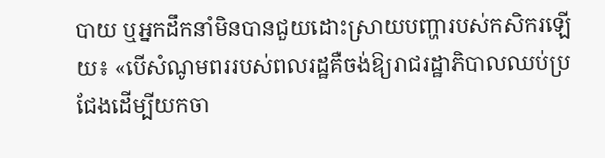បាយ ឬអ្នកដឹកនាំមិនបានជួយដោះស្រាយបញ្ហារបស់កសិករឡើយ៖ «បើសំណូមពររបស់ពលរដ្ឋគឺចង់ឱ្យរាជរដ្ឋាភិបាលឈប់ប្រជែងដើម្បីយកចា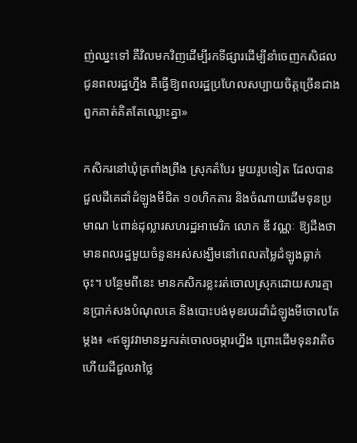ញ់ឈ្នះទៅ គឺវិលមកវិញដើម្បីរកទីផ្សារដើម្បីនាំចេញកសិផលជូនពលរដ្ឋហ្នឹង គឺធ្វើឱ្យពលរដ្ឋប្រហែលសប្បាយចិត្តច្រើនជាងពួកគាត់គិតតែឈ្លោះគ្នា»

កសិករនៅឃុំត្រពាំងព្រីង ស្រុកតំបែរ មួយរូបទៀត ដែលបានជួលដីគេដាំដំឡូងមីជិត ១០ហិកតារ និងចំណាយដើមទុនប្រមាណ ៤ពាន់ដុល្លារសហរដ្ឋអាមេរិក លោក ឌី វណ្ណៈ ឱ្យដឹងថា មានពលរដ្ឋមួយចំនួនអស់សង្ឃឹមនៅពេលតម្លៃដំឡូងធ្លាក់ចុះ។ បន្ថែមពីនេះ មានកសិករខ្លះរត់ចោលស្រុកដោយសារគ្មានប្រាក់សងបំណុលគេ និងបោះបង់មុខរបរដាំដំឡូងមីចោលតែម្ដង៖ «ឥឡូវវាមានអ្នករត់ចោលចម្ការហ្នឹង ព្រោះដើមទុនវាតិច ហើយដីជួលវាថ្លៃ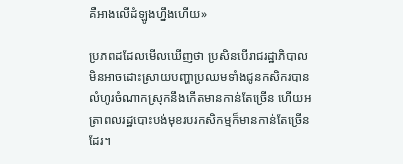គឺអាងលើដំឡូងហ្នឹងហើយ»

ប្រភពដដែលមើលឃើញថា ប្រសិនបើរាជរដ្ឋាភិបាលមិនអាចដោះស្រាយបញ្ហាប្រឈមទាំងជូនកសិករបាន លំហូរចំណាកស្រុកនឹងកើតមានកាន់តែច្រើន ហើយអត្រាពលរដ្ឋបោះបង់មុខរបរកសិកម្មក៏មានកាន់តែច្រើនដែរ។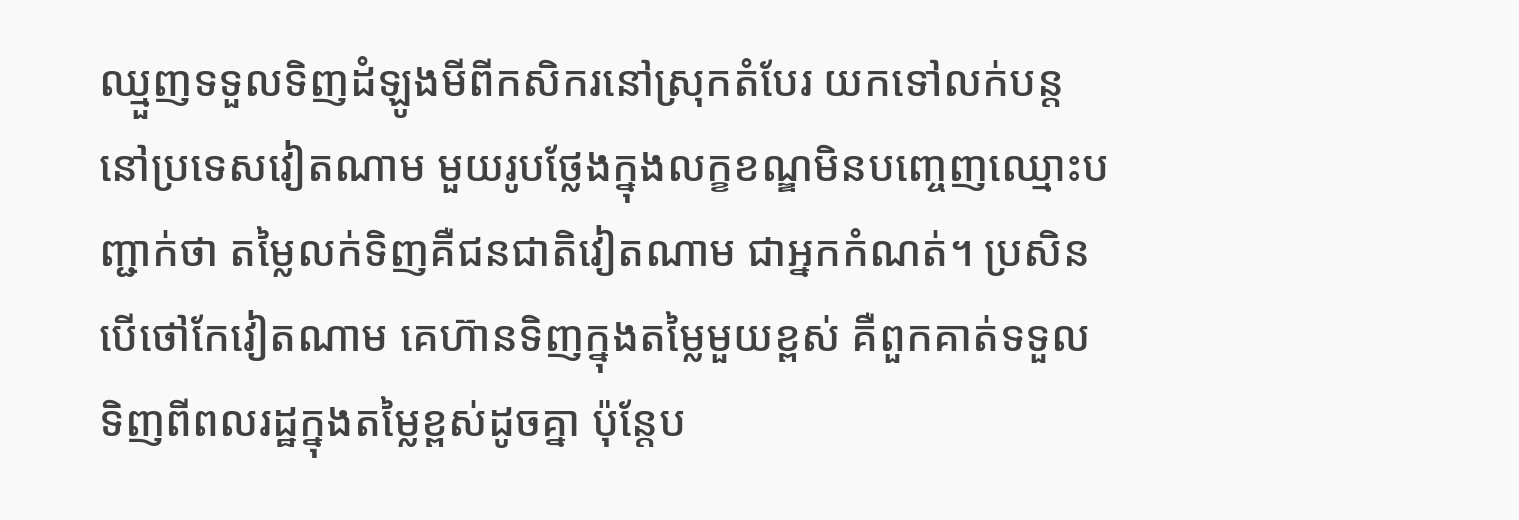ឈ្មួញទទួលទិញដំឡូងមីពីកសិករនៅស្រុកតំបែរ យកទៅលក់បន្តនៅប្រទេសវៀតណាម មួយរូបថ្លែងក្នុងលក្ខខណ្ឌមិនបញ្ចេញឈ្មោះបញ្ជាក់ថា តម្លៃលក់ទិញគឺជនជាតិវៀតណាម ជាអ្នកកំណត់។ ប្រសិនបើថៅកែវៀតណាម គេហ៊ានទិញក្នុងតម្លៃមួយខ្ពស់ គឺពួកគាត់ទទួលទិញពីពលរដ្ឋក្នុងតម្លៃខ្ពស់ដូចគ្នា ប៉ុន្តែប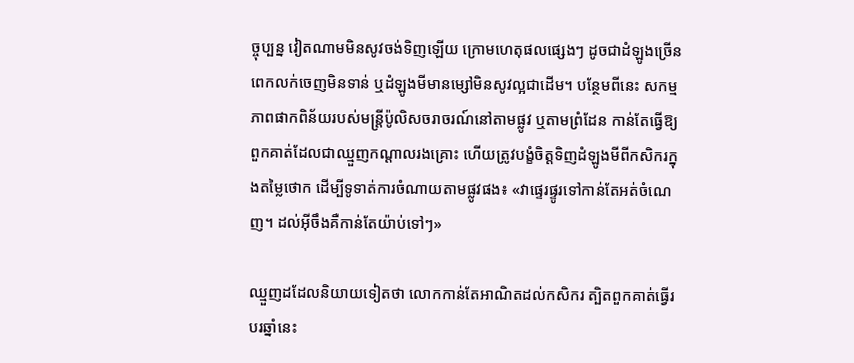ច្ចុប្បន្ន វៀតណាមមិនសូវចង់ទិញឡើយ ក្រោមហេតុផលផ្សេងៗ ដូចជាដំឡូងច្រើនពេកលក់ចេញមិនទាន់ ឬដំឡូងមីមានម្សៅមិនសូវល្អជាដើម។ បន្ថែមពីនេះ សកម្មភាពផាកពិន័យរបស់មន្ត្រីប៉ូលិសចរាចរណ៍នៅតាមផ្លូវ ឬតាមព្រំដែន កាន់តែធ្វើឱ្យពួកគាត់ដែលជាឈ្មួញកណ្ដាលរងគ្រោះ ហើយត្រូវបង្ខំចិត្តទិញដំឡូងមីពីកសិករក្នុងតម្លៃថោក ដើម្បីទូទាត់ការចំណាយតាមផ្លូវផង៖ «វាផ្ទេរផ្ទូរទៅកាន់តែអត់ចំណេញ។ ដល់អ៊ីចឹងគឺកាន់តែយ៉ាប់ទៅៗ»

ឈ្មួញដដែលនិយាយទៀតថា លោកកាន់តែអាណិតដល់កសិករ ត្បិតពួកគាត់ធ្វើរបរឆ្នាំនេះ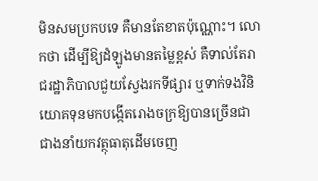មិនសមប្រកបទេ គឺមានតែខាតប៉ុណ្ណោះ។ លោកថា ដើម្បីឱ្យដំឡូងមានតម្លៃខ្ពស់ គឺទាល់តែរាជរដ្ឋាភិបាលជួយស្វែងរកទីផ្សារ ឬទាក់ទងវិនិយោគទុនមកបង្កើតរោងចក្រឱ្យបានច្រើនជាជាងនាំយកវត្ថុធាតុដើមចេញ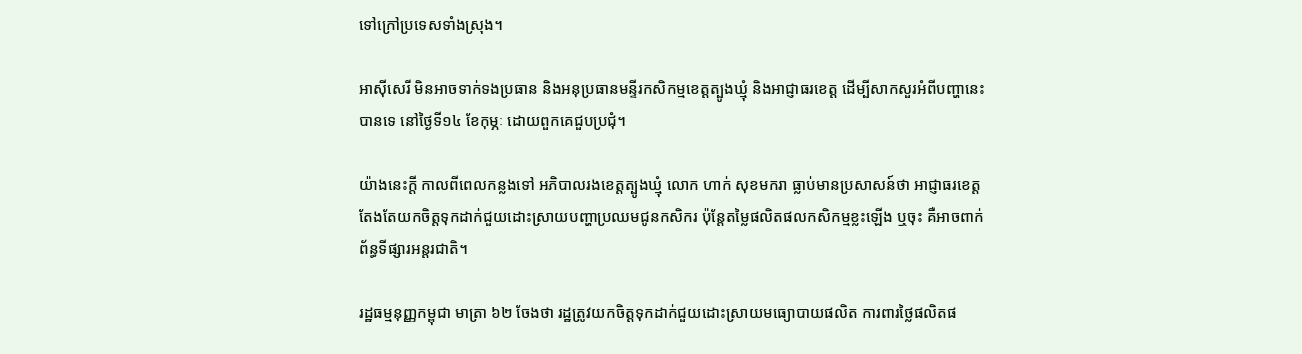ទៅក្រៅប្រទេសទាំងស្រុង។

អាស៊ីសេរី មិនអាចទាក់ទងប្រធាន និងអនុប្រធានមន្ទីរកសិកម្មខេត្តត្បូងឃ្មុំ និងអាជ្ញាធរខេត្ត ដើម្បីសាកសួរអំពីបញ្ហានេះបានទេ នៅថ្ងៃទី១៤ ខែកុម្ភៈ ដោយពួកគេជួបប្រជុំ។

យ៉ាងនេះក្តី កាលពីពេលកន្លងទៅ អភិបាលរងខេត្តត្បូងឃ្មុំ លោក ហាក់ សុខមករា ធ្លាប់មានប្រសាសន៍ថា អាជ្ញាធរខេត្តតែងតែយកចិត្តទុកដាក់ជួយដោះស្រាយបញ្ហាប្រឈមជូនកសិករ ប៉ុន្តែតម្លៃផលិតផលកសិកម្មខ្លះឡើង ឬចុះ គឺអាចពាក់ព័ន្ធទីផ្សារអន្តរជាតិ។

រដ្ឋធម្មនុញ្ញកម្ពុជា មាត្រា ៦២ ចែងថា រដ្ឋត្រូវយកចិត្តទុកដាក់ជួយដោះស្រាយមធ្យោបាយផលិត ការពារថ្លៃផលិតផ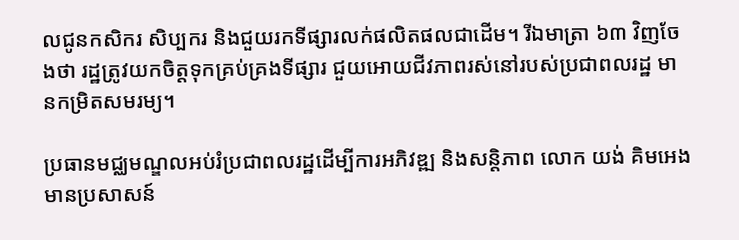លជូនកសិករ សិប្បករ និងជួយរកទីផ្សារលក់ផលិតផលជាដើម។ រីឯមាត្រា ៦៣ វិញចែងថា រដ្ឋត្រូវយកចិត្តទុកគ្រប់គ្រងទីផ្សារ ជួយអោយជីវភាពរស់នៅរបស់ប្រជាពលរដ្ឋ មានកម្រិតសមរម្យ។

ប្រធានមជ្ឈមណ្ឌលអប់រំប្រជាពលរដ្ឋដើម្បីការអភិវឌ្ឍ និងសន្តិភាព លោក យង់ គិមអេង មានប្រសាសន៍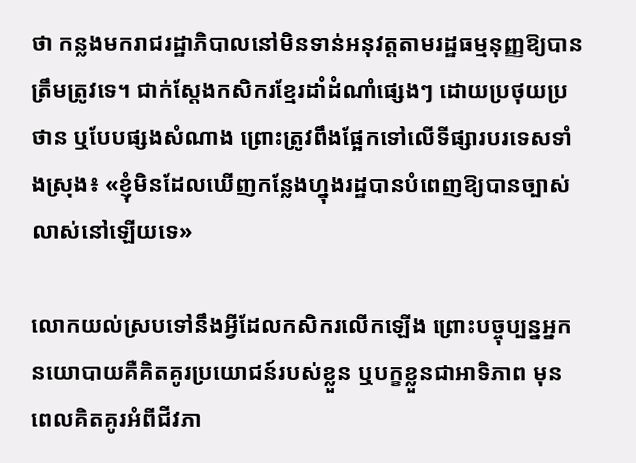ថា កន្លងមករាជរដ្ឋាភិបាលនៅមិនទាន់អនុវត្តតាមរដ្ឋធម្មនុញ្ញឱ្យបានត្រឹមត្រូវទេ។ ជាក់ស្ដែងកសិករខ្មែរដាំដំណាំផ្សេងៗ ដោយប្រថុយប្រថាន ឬបែបផ្សងសំណាង ព្រោះត្រូវពឹងផ្អែកទៅលើទីផ្សារបរទេសទាំងស្រុង៖ «ខ្ញុំមិនដែលឃើញកន្លែងហ្នុងរដ្ឋបានបំពេញឱ្យបានច្បាស់លាស់នៅឡើយទេ»

លោកយល់ស្របទៅនឹងអ្វីដែលកសិករលើកឡើង ព្រោះបច្ចុប្បន្នអ្នកនយោបាយគឺគិតគូរប្រយោជន៍របស់ខ្លួន ឬបក្ខខ្លួនជាអាទិភាព មុនពេលគិតគូរអំពីជីវភា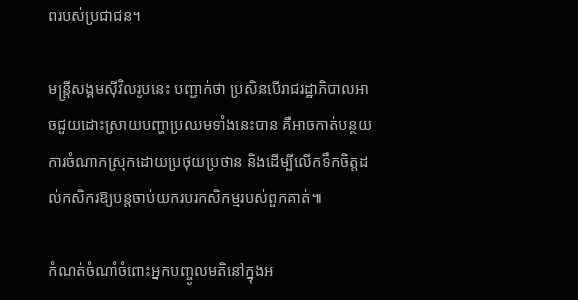ពរបស់ប្រជាជន។

មន្ត្រីសង្គមស៊ីវិលរូបនេះ បញ្ជាក់ថា ប្រសិនបើរាជរដ្ឋាភិបាលអាចជួយដោះស្រាយបញ្ហាប្រឈមទាំងនេះបាន គឺអាចកាត់បន្ថយការចំណាកស្រុកដោយប្រថុយប្រថាន និងដើម្បីលើកទឹកចិត្តដល់កសិករឱ្យបន្តចាប់យករបរកសិកម្មរបស់ពួកគាត់៕

កំណត់ចំណាំចំពោះអ្នកបញ្ចូលមតិនៅក្នុងអ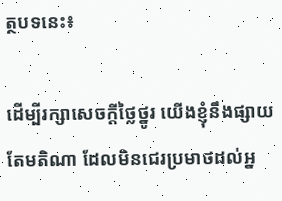ត្ថបទនេះ៖

ដើម្បីរក្សាសេចក្ដីថ្លៃថ្នូរ យើងខ្ញុំនឹងផ្សាយតែមតិណា ដែលមិនជេរប្រមាថដល់អ្ន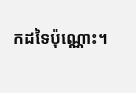កដទៃប៉ុណ្ណោះ។